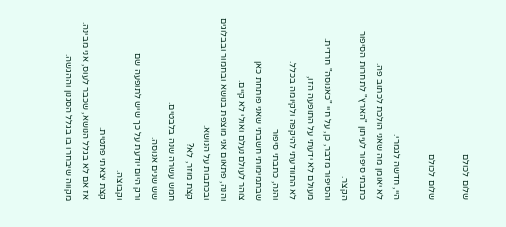שלום לכולם

שלום לכולם

היי, חדשה לגמרי.
לא יאומן מה שאני הולכת לכתוב פה.
כתבתי סיפור לעיתון "הארץ" לתחרות הסיפור הקצר.
והסיפור מדבר, כן, על חיי "כאנוסה" חרדית.
מעולם לא ידעתי על התופעה הזו,
לא התוודעתי להיקפה ולקיומה בכלל.
והנה, כתבתי סיפור
שבתמימותי חשבתי שאני פותחת כאן
צוהר לעולם נעלם ואולי לא קיים.
והנה, פתאום אני מוצפת בנושא ובחמור ובבלוגים ובכתבות על הנושא.
קצת מוזר, לא?
חמש עשרה שנה בלבטים.
שש שנים אנוסה.
ורק היום יודעת על כך שיש לתופעה שם
וקבוצה.
קצת יצאתי פתטית.
אז אם לא בגלל הנושא, שכבר לעוס, אני מבינה.
מקווה שיבחרו בו בגלל הסגנון וההגשה.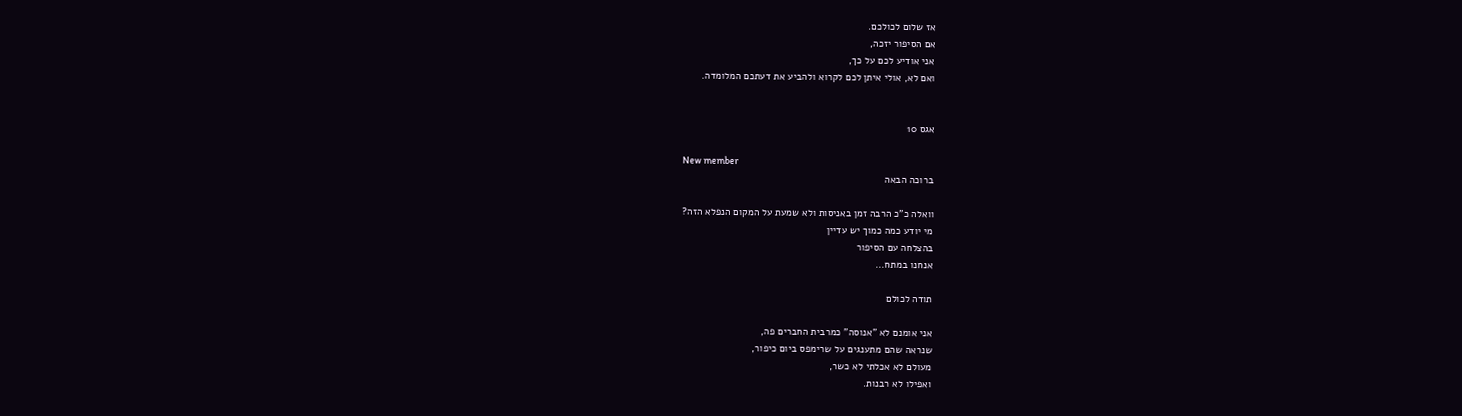אז שלום לכולכם.
אם הסיפור יזכה,
אני אודיע לכם על כך,
ואם לא, אולי איתן לכם לקרוא ולהביע את דעתכם המלומדה.


אגס 10

New member
ברוכה הבאה

וואלה כ"כ הרבה זמן באניסות ולא שמעת על המקום הנפלא הזה?
מי יודע כמה כמוך יש עדיין
בהצלחה עם הסיפור
אנחנו במתח...

תודה לכולם

אני אומנם לא "אנוסה" כמרבית החברים פה,
שנראה שהם מתענגים על שרימפס ביום כיפור,
מעולם לא אכלתי לא כשר,
ואפילו לא רבנות.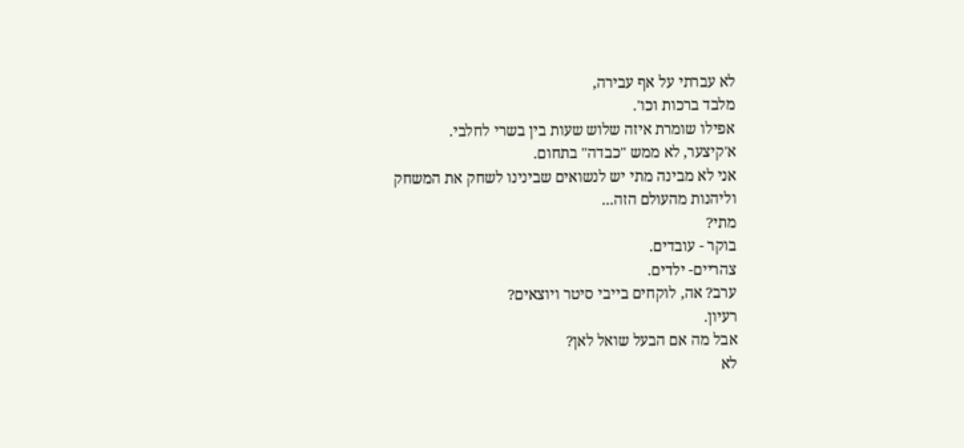לא עברתי על אף עבירה,
מלבד ברכות וכו'.
אפילו שומרת איזה שלוש שעות בין בשרי לחלבי.
א'קיצער, לא ממש "כבדה" בתחום.
אני לא מבינה מתי יש לנשואים שבינינו לשחק את המשחק
וליהנות מהעולם הזה...
מתי?
בוקר - עובדים.
צהריים- ילדים.
ערב? אה, לוקחים בייבי סיטר ויוצאים?
רעיון.
אבל מה אם הבעל שואל לאן?
לא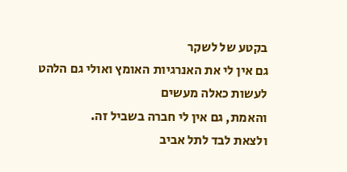בקטע של לשקר
גם אין לי את האנרגיות האומץ ואולי גם הלהט לעשות כאלה מעשים
והאמת, גם אין לי חברה בשביל זה.
ולצאת לבד לתל אביב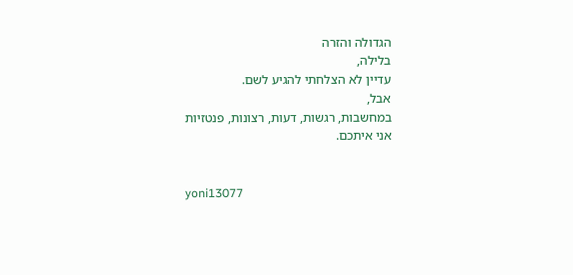הגדולה והזרה
בלילה,
עדיין לא הצלחתי להגיע לשם.
אבל,
במחשבות, רגשות, דעות, רצונות, פנטזיות
אני איתכם.


yoni13077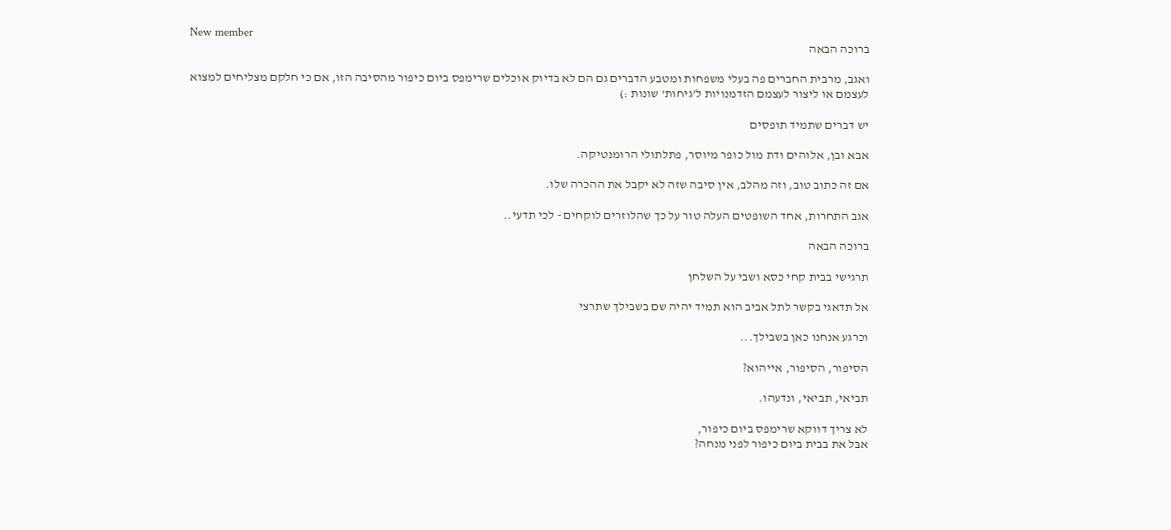New member
ברוכה הבאה

ואגב, מרבית החברים פה בעלי משפחות ומטבע הדברים גם הם לא בדיוק אוכלים שרימפס ביום כיפור מהסיבה הזו, אם כי חלקם מצליחים למצוא לעצמם או ליצור לעצמם הזדמנויות ל'גיחות' שונות :)

יש דברים שתמיד תופסים

אבא ובן, אלוהים ודת מול כופר מיוסר, פתלתולי הרומנטיקה.

אם זה כתוב טוב, וזה מהלב, אין סיבה שזה לא יקבל את ההכרה שלו.

אגב התחרות, אחד השופטים העלה טור על כך שהלוזרים לוקחים - לכי תדעי..

ברוכה הבאה

תרגישי בבית קחי כסא ושבי על השלחן

אל תדאגי בקשר לתל אביב הוא תמיד יהיה שם בשבילך שתרצי

וכרגע אנחנו כאן בשבילך...

הסיפור, הסיפור, אייהוא?

תביאי, תביאי, ונדעהו.

לא צריך דווקא שרימפס ביום כיפור,
אבל את בבית ביום כיפור לפני מנחה?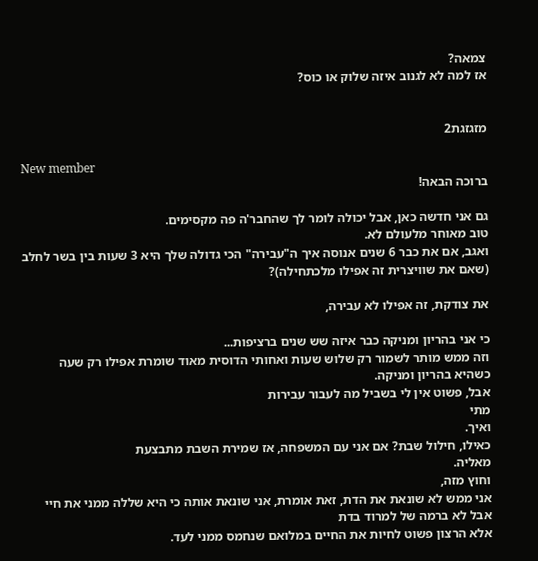צמאה?
אז למה לא לגנוב איזה שלוק או כוס?


מזגזגת2

New member
ברוכה הבאה!

גם אני חדשה כאן, אבל יכולה לומר לך שהחבר'ה פה מקסימים.
טוב מאוחר מלעולם לא.
ואגב, אם את כבר 6 שנים אנוסה איך ה"עבירה" הכי גדולה שלך היא 3 שעות בין בשר לחלב (שאם את שוויצרית זה אפילו מלכתחילה)?

את צודקת, זה אפילו לא עבירה,

כי אני בהריון ומניקה כבר איזה שש שנים ברציפות...
וזה ממש מותר לשמור רק שלוש שעות ואחותי הדוסית מאוד שומרת אפילו רק שעה כשהיא בהריון ומניקה.
אבל, פשוט אין לי בשביל מה לעבור עבירות
מתי
ואיך.
כאילו, חילול שבת? אם אני עם המשפחה, אז שמירת השבת מתבצעת
מאליה.
וחוץ מזה,
אני ממש לא שונאת את הדת, זאת אומרת, אני שונאת אותה כי היא שללה ממני את חיי
אבל לא ברמה של למרוד בדת
אלא הרצון פשוט לחיות את החיים במלואם שנחמס ממני לעד.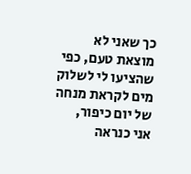כך שאני לא מוצאת טעם, כפי שהציעו לי לשלוק מים לקראת מנחה של יום כיפור,
אני כנראה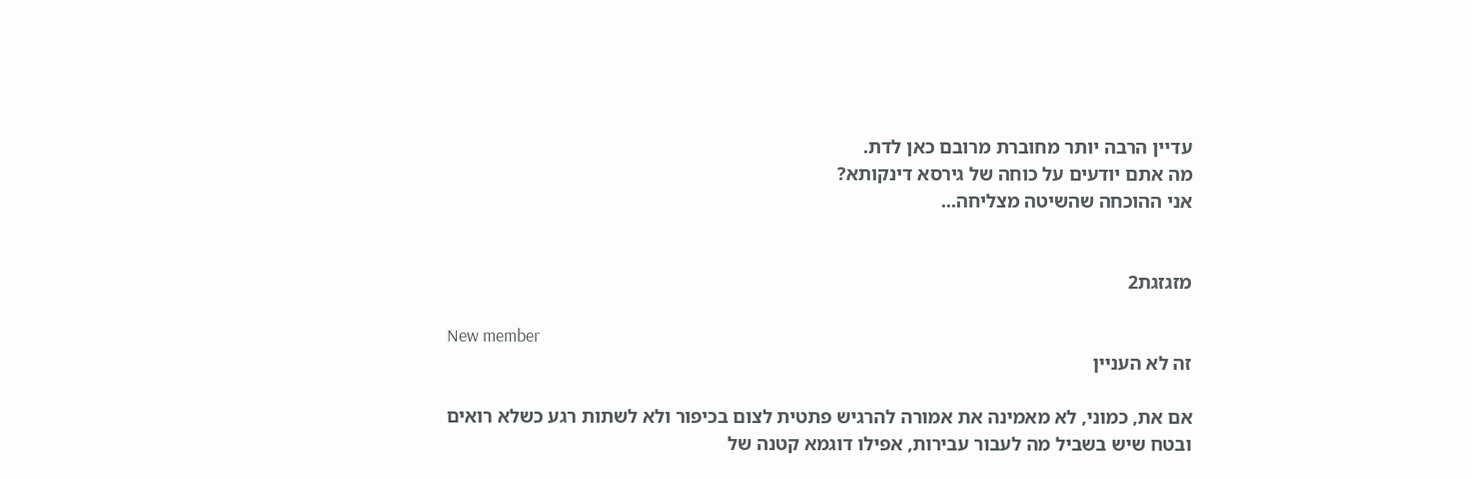עדיין הרבה יותר מחוברת מרובם כאן לדת.
מה אתם יודעים על כוחה של גירסא דינקותא?
אני ההוכחה שהשיטה מצליחה...


מזגזגת2

New member
זה לא העניין

אם את, כמוני, לא מאמינה את אמורה להרגיש פתטית לצום בכיפור ולא לשתות רגע כשלא רואים
ובטח שיש בשביל מה לעבור עבירות, אפילו דוגמא קטנה של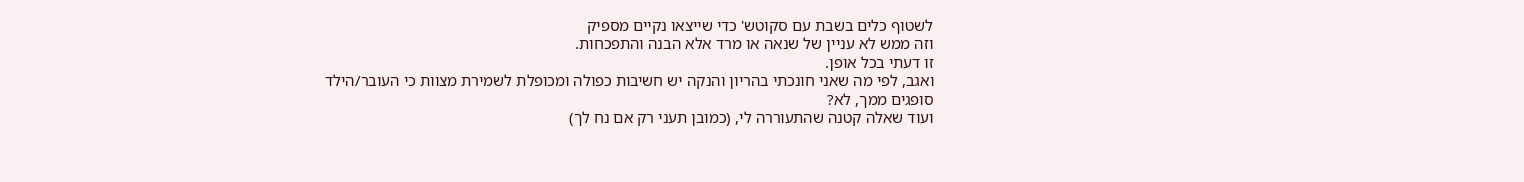לשטוף כלים בשבת עם סקוטש' כדי שייצאו נקיים מספיק
וזה ממש לא עניין של שנאה או מרד אלא הבנה והתפכחות.
זו דעתי בכל אופן.
ואגב, לפי מה שאני חונכתי בהריון והנקה יש חשיבות כפולה ומכופלת לשמירת מצוות כי העובר/הילד סופגים ממך, לא?
ועוד שאלה קטנה שהתעוררה לי, (כמובן תעני רק אם נח לך)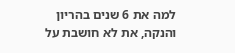למה את 6 שנים בהריון והנקה, את לא חושבת על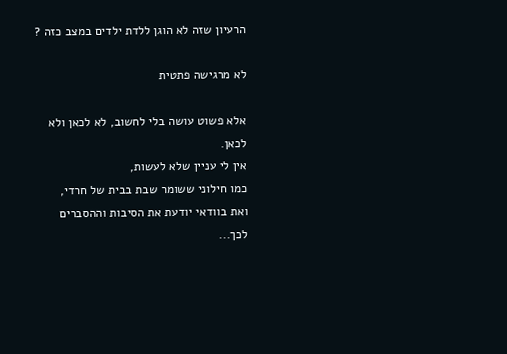הרעיון שזה לא הוגן ללדת ילדים במצב כזה ?

לא מרגישה פתטית

אלא פשוט עושה בלי לחשוב, לא לכאן ולא לכאן.
אין לי עניין שלא לעשות,
כמו חילוני ששומר שבת בבית של חרדי,
ואת בוודאי יודעת את הסיבות וההסברים לכך...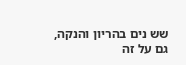שש נים בהריון והנקה,
גם על זה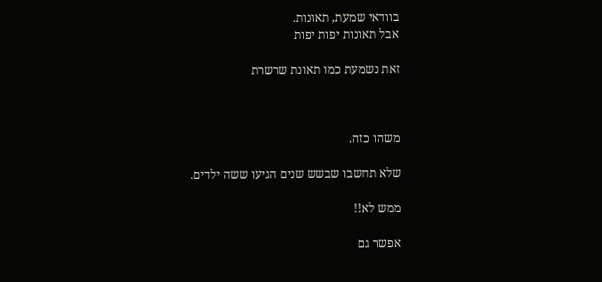בוודאי שמעת, תאונות.
אבל תאונות יפות יפות

זאת נשמעת כמו תאונת שרשרת



משהו כזה.

שלא תחשבו שבשש שנים הגיעו ששה ילדים.

ממש לא!!

אפשר גם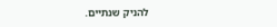להניק שנתיים.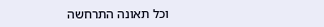וכל תאונה התרחשה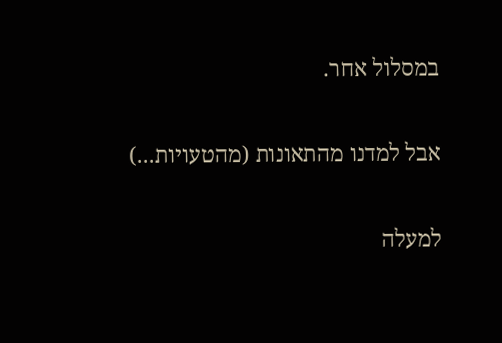במסלול אחר.

אבל למדנו מהתאונות (מהטעויות...)

למעלה